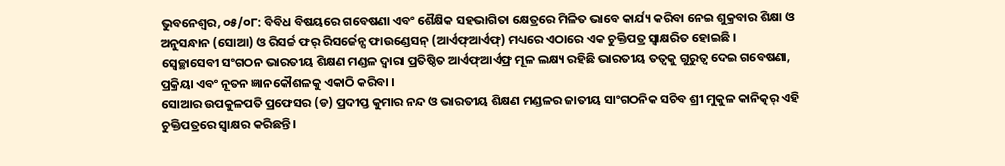ଭୁବନେଶ୍ୱର, ୦୫/୦୮: ବିବିଧ ବିଷୟରେ ଗବେଷଣା ଏବଂ ଶୈକ୍ଷିକ ସହଭାଗିତା କ୍ଷେତ୍ରରେ ମିଳିତ ଭାବେ କାର୍ଯ୍ୟ କରିବା ନେଇ ଶୁକ୍ରବାର ଶିକ୍ଷା ଓ ଅନୁସନ୍ଧାନ (ସୋଆ) ଓ ରିସର୍ଚ୍ଚ ଫର୍ ରିସର୍ଜେନ୍ସ ଫାଉଣ୍ଡେସନ୍ (ଆର୍ଏଫ୍ଆର୍ଏଫ୍) ମଧ୍ୟରେ ଏଠାରେ ଏକ ଚୁକ୍ତିପତ୍ର ସ୍ୱାକ୍ଷରିତ ହୋଇଛି ।
ସ୍ୱେଚ୍ଛାସେବୀ ସଂଗଠନ ଭାରତୀୟ ଶିକ୍ଷଣ ମଣ୍ଡଳ ଦ୍ୱାରା ପ୍ରତିଷ୍ଠିତ ଆର୍ଏଫ୍ଆର୍ଏଫ୍ର ମୂଳ ଲକ୍ଷ୍ୟ ରହିଛି ଭାରତୀୟ ତତ୍ୱକୁ ଗୁରୁତ୍ୱ ଦେଇ ଗବେଷଣା, ପ୍ରକ୍ରିୟା ଏବଂ ନୂତନ ଜ୍ଞାନକୌଶଳକୁ ଏକାଠି କରିବା ।
ସୋଆର ଉପକୁଳପତି ପ୍ରଫେସର (ଡ) ପ୍ରଦୀପ୍ତ କୁମାର ନନ୍ଦ ଓ ଭାରତୀୟ ଶିକ୍ଷଣ ମଣ୍ଡଳର ଜାତୀୟ ସାଂଗଠନିକ ସଚିବ ଶ୍ରୀ ମୁକୁଳ କାନିତ୍କର୍ ଏହି ଚୁକ୍ତିପତ୍ରରେ ସ୍ୱାକ୍ଷର କରିଛନ୍ତି ।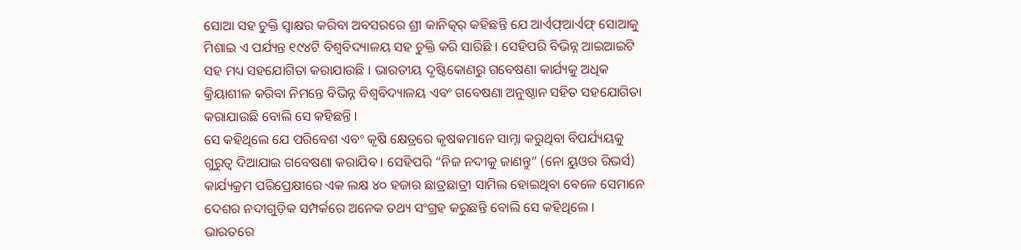ସୋଆ ସହ ଚୁକ୍ତି ସ୍ୱାକ୍ଷର କରିବା ଅବସରରେ ଶ୍ରୀ କାନିତ୍କର୍ କହିଛନ୍ତି ଯେ ଆର୍ଏଫ୍ଆର୍ଏଫ୍ ସୋଆକୁ ମିଶାଇ ଏ ପର୍ଯ୍ୟନ୍ତ ୧୯୪ଟି ବିଶ୍ୱବିଦ୍ୟାଳୟ ସହ ଚୁକ୍ତି କରି ସାରିଛି । ସେହିପରି ବିଭିନ୍ନ ଆଇଆଇଟି ସହ ମଧ୍ୟ ସହଯୋଗିତା କରାଯାଉଛି । ଭାରତୀୟ ଦୃଷ୍ଟିକୋଣରୁ ଗବେଷଣା କାର୍ଯ୍ୟକୁ ଅଧିକ କ୍ରିୟାଶୀଳ କରିବା ନିମନ୍ତେ ବିଭିନ୍ନ ବିଶ୍ୱବିଦ୍ୟାଳୟ ଏବଂ ଗବେଷଣା ଅନୁଷ୍ଠାନ ସହିତ ସହଯୋଗିତା କରାଯାଉଛି ବୋଲି ସେ କହିଛନ୍ତି ।
ସେ କହିଥିଲେ ଯେ ପରିବେଶ ଏବଂ କୃଷି କ୍ଷେତ୍ରରେ କୃଷକମାନେ ସାମ୍ନା କରୁଥିବା ବିପର୍ଯ୍ୟୟକୁ ଗୁରୁତ୍ୱ ଦିଆଯାଇ ଗବେଷଣା କରାଯିବ । ସେହିପରି “ନିଜ ନଦୀକୁ ଜାଣନ୍ତୁ” (ନୋ ୟୁଓର ରିଭର୍ସ) କାର୍ଯ୍ୟକ୍ରମ ପରିପ୍ରେକ୍ଷୀରେ ଏକ ଲକ୍ଷ ୪୦ ହଜାର ଛାତ୍ରଛାତ୍ରୀ ସାମିଲ ହୋଇଥିବା ବେଳେ ସେମାନେ ଦେଶର ନଦୀଗୁଡ଼ିକ ସମ୍ପର୍କରେ ଅନେକ ତଥ୍ୟ ସଂଗ୍ରହ କରୁଛନ୍ତି ବୋଲି ସେ କହିଥିଲେ ।
ଭାରତରେ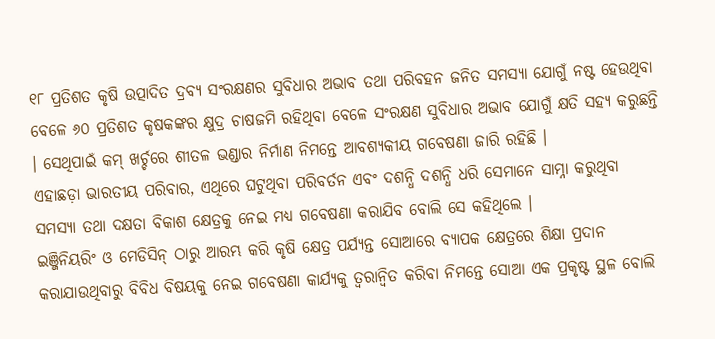୧୮ ପ୍ରତିଶତ କୃଷି ଉତ୍ପାଦିତ ଦ୍ରବ୍ୟ ସଂରକ୍ଷଣର ସୁବିଧାର ଅଭାବ ତଥା ପରିବହନ ଜନିତ ସମସ୍ୟା ଯୋଗୁଁ ନଷ୍ଟ ହେଉଥିବା ବେଳେ ୬୦ ପ୍ରତିଶତ କୃଷକଙ୍କର କ୍ଷୁଦ୍ର ଚାଷଜମି ରହିଥିବା ବେଳେ ସଂରକ୍ଷଣ ସୁବିଧାର ଅଭାବ ଯୋଗୁଁ କ୍ଷତି ସହ୍ୟ କରୁଛନ୍ତି । ସେଥିପାଇଁ କମ୍ ଖର୍ଚ୍ଚରେ ଶୀତଳ ଭଣ୍ଡାର ନିର୍ମାଣ ନିମନ୍ତେ ଆବଶ୍ୟକୀୟ ଗବେଷଣା ଜାରି ରହିଛି ।
ଏହାଛଡ଼ା ଭାରତୀୟ ପରିବାର, ଏଥିରେ ଘଟୁଥିବା ପରିବର୍ତନ ଏବଂ ଦଶନ୍ଧି ଦଶନ୍ଧି ଧରି ସେମାନେ ସାମ୍ନା କରୁଥିବା ସମସ୍ୟା ତଥା ଦକ୍ଷତା ବିକାଶ କ୍ଷେତ୍ରକୁ ନେଇ ମଧ୍ୟ ଗବେଷଣା କରାଯିବ ବୋଲି ସେ କହିଥିଲେ ।
ଇଞ୍ଜିନିୟରିଂ ଓ ମେଡିସିନ୍ ଠାରୁ ଆରମ୍ଭ କରି କୃଷି କ୍ଷେତ୍ର ପର୍ଯ୍ୟନ୍ତ ସୋଆରେ ବ୍ୟାପକ କ୍ଷେତ୍ରରେ ଶିକ୍ଷା ପ୍ରଦାନ କରାଯାଉଥିବାରୁ ବିବିଧ ବିଷୟକୁ ନେଇ ଗବେଷଣା କାର୍ଯ୍ୟକୁ ତ୍ୱରାନ୍ୱିତ କରିବା ନିମନ୍ତେ ସୋଆ ଏକ ପ୍ରକୃଷ୍ଟ ସ୍ଥଳ ବୋଲି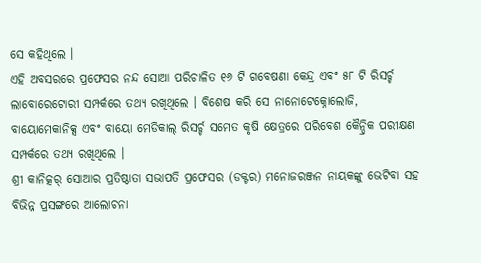ସେ କହିଥିଲେ ।
ଏହି ଅବସରରେ ପ୍ରଫେସର ନନ୍ଦ ସୋଆ ପରିଚାଳିତ ୧୬ ଟି ଗବେଷଣା କେନ୍ଦ୍ର ଏବଂ ୫୮ ଟି ରିସର୍ଚ୍ଚ ଲାବୋରେଟୋରୀ ସମ୍ପର୍କରେ ତଥ୍ୟ ରଖିଥିଲେ । ବିଶେଷ କରି ସେ ନାନୋଟେକ୍ନୋଲୋଜି, ବାୟୋମେକାନିକ୍ସ ଏବଂ ବାୟୋ ମେଡିକାଲ୍ ରିସର୍ଚ୍ଚ ସମେତ କୃଷି କ୍ଷେତ୍ରରେ ପରିବେଶ କୈନ୍ଦ୍ରିକ ପରୀକ୍ଷଣ ସମ୍ପର୍କରେ ତଥ୍ୟ ରଖିଥିଲେ ।
ଶ୍ରୀ କାନିତ୍କର୍ ସୋଆର ପ୍ରତିଷ୍ଠାତା ସଭାପତି ପ୍ରଫେସର (ଡକ୍ଟର) ମନୋଜରଞ୍ଜନ ନାୟକଙ୍କୁ ଭେଟିବା ସହ ବିଭିନ୍ନ ପ୍ରସଙ୍ଗରେ ଆଲୋଚନା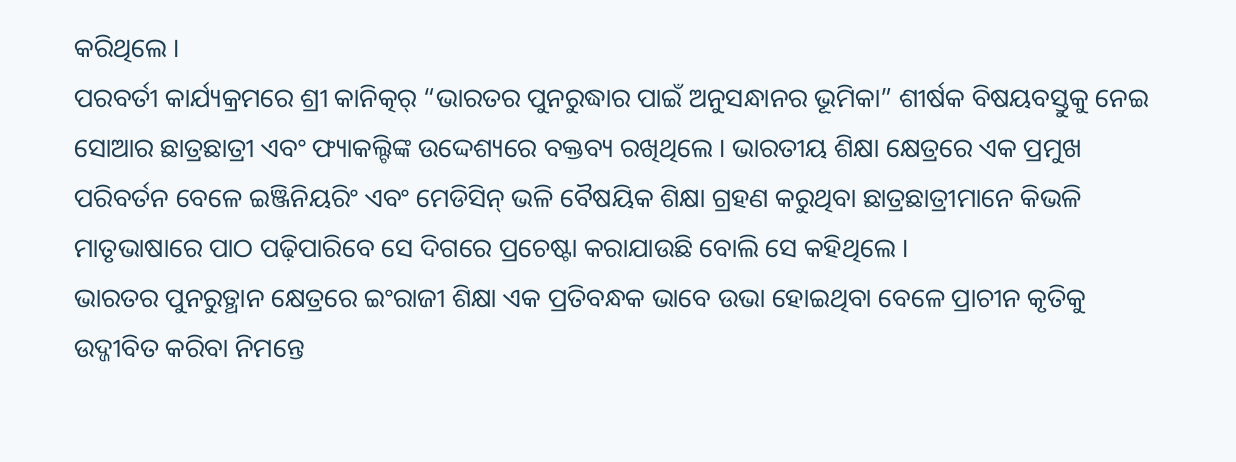କରିଥିଲେ ।
ପରବର୍ତୀ କାର୍ଯ୍ୟକ୍ରମରେ ଶ୍ରୀ କାନିତ୍କର୍ “ଭାରତର ପୁନରୁଦ୍ଧାର ପାଇଁ ଅନୁସନ୍ଧାନର ଭୂମିକା” ଶୀର୍ଷକ ବିଷୟବସ୍ତୁକୁ ନେଇ ସୋଆର ଛାତ୍ରଛାତ୍ରୀ ଏବଂ ଫ୍ୟାକଲ୍ଟିଙ୍କ ଉଦ୍ଦେଶ୍ୟରେ ବକ୍ତବ୍ୟ ରଖିଥିଲେ । ଭାରତୀୟ ଶିକ୍ଷା କ୍ଷେତ୍ରରେ ଏକ ପ୍ରମୁଖ ପରିବର୍ତନ ବେଳେ ଇଞ୍ଜିନିୟରିଂ ଏବଂ ମେଡିସିନ୍ ଭଳି ବୈଷୟିକ ଶିକ୍ଷା ଗ୍ରହଣ କରୁଥିବା ଛାତ୍ରଛାତ୍ରୀମାନେ କିଭଳି ମାତୃଭାଷାରେ ପାଠ ପଢ଼ିପାରିବେ ସେ ଦିଗରେ ପ୍ରଚେଷ୍ଟା କରାଯାଉଛି ବୋଲି ସେ କହିଥିଲେ ।
ଭାରତର ପୁନରୁତ୍ଥାନ କ୍ଷେତ୍ରରେ ଇଂରାଜୀ ଶିକ୍ଷା ଏକ ପ୍ରତିବନ୍ଧକ ଭାବେ ଉଭା ହୋଇଥିବା ବେଳେ ପ୍ରାଚୀନ କୃତିକୁ ଉଦ୍ଜୀବିତ କରିବା ନିମନ୍ତେ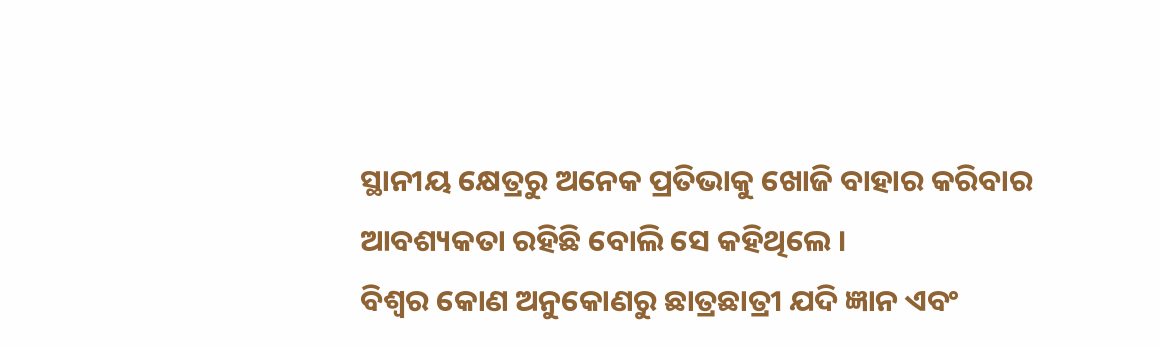ସ୍ଥାନୀୟ କ୍ଷେତ୍ରରୁ ଅନେକ ପ୍ରତିଭାକୁ ଖୋଜି ବାହାର କରିବାର ଆବଶ୍ୟକତା ରହିଛି ବୋଲି ସେ କହିଥିଲେ ।
ବିଶ୍ୱର କୋଣ ଅନୁକୋଣରୁ ଛାତ୍ରଛାତ୍ରୀ ଯଦି ଜ୍ଞାନ ଏବଂ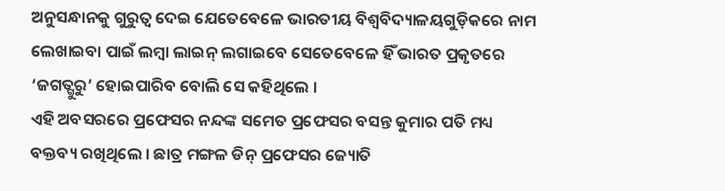ଅନୁସନ୍ଧାନକୁ ଗୁରୁତ୍ୱ ଦେଇ ଯେତେବେଳେ ଭାରତୀୟ ବିଶ୍ୱବିଦ୍ୟାଳୟଗୁଡ଼ିକରେ ନାମ ଲେଖାଇବା ପାଇଁ ଲମ୍ବା ଲାଇନ୍ ଲଗାଇବେ ସେତେବେଳେ ହିଁ ଭାରତ ପ୍ରକୃତରେ ‘ଜଗତ୍ଗୁରୁ’ ହୋଇପାରିବ ବୋଲି ସେ କହିଥିଲେ ।
ଏହି ଅବସରରେ ପ୍ରଫେସର ନନ୍ଦଙ୍କ ସମେତ ପ୍ରଫେସର ବସନ୍ତ କୁମାର ପତି ମଧ୍ୟ ବକ୍ତବ୍ୟ ରଖିଥିଲେ । ଛାତ୍ର ମଙ୍ଗଳ ଡିନ୍ ପ୍ରଫେସର ଜ୍ୟୋତି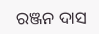ରଞ୍ଜନ ଦାସ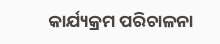କାର୍ଯ୍ୟକ୍ରମ ପରିଚାଳନା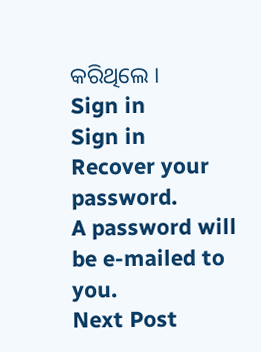କରିଥିଲେ ।
Sign in
Sign in
Recover your password.
A password will be e-mailed to you.
Next Post